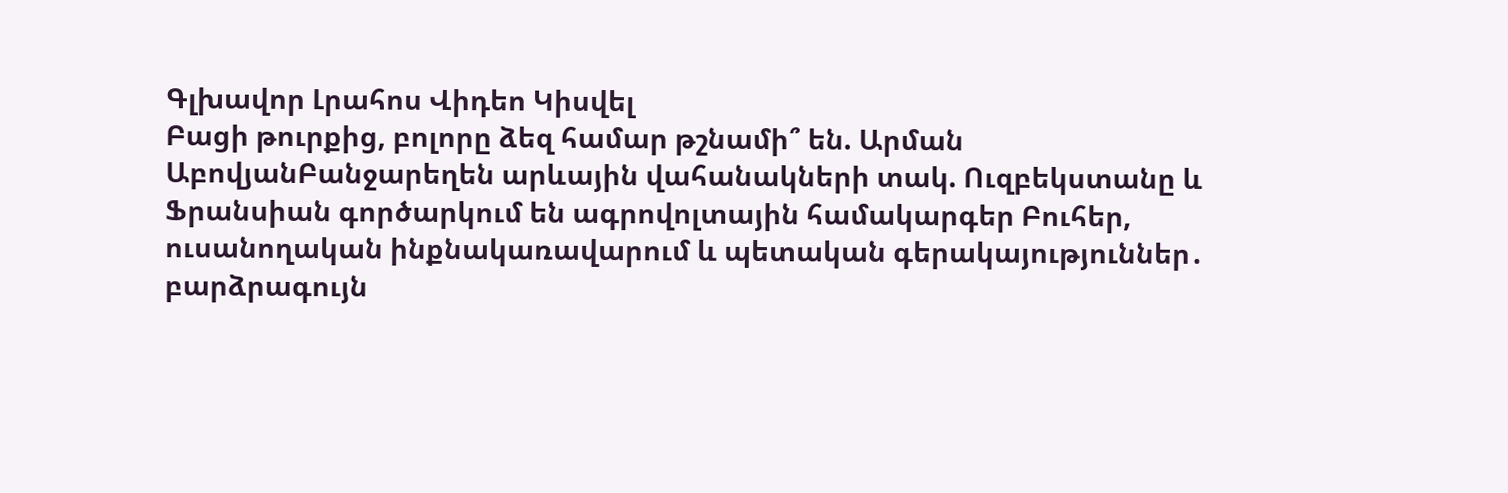Գլխավոր Լրահոս Վիդեո Կիսվել
Բացի թուրքից, բոլորը ձեզ համար թշնամի՞ են. Արման ԱբովյանԲանջարեղեն արևային վահանակների տակ. Ուզբեկստանը և Ֆրանսիան գործարկում են ագրովոլտային համակարգեր Բուհեր, ուսանողական ինքնակառավարում և պետական գերակայություններ․ բարձրագույն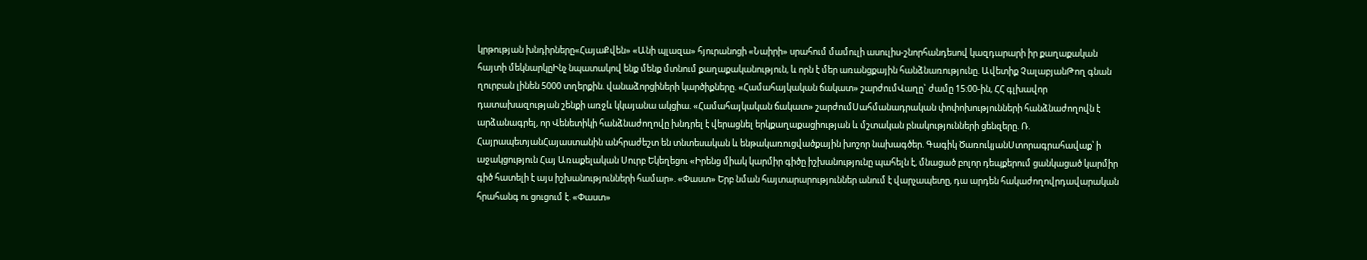կրթության խնդիրները«ՀայաՔվեն» «Անի պլազա» հյուրանոցի «Նաիրի» սրահում մամուլի ասուլիս-շնորհանդեսով կազդարարի իր քաղաքական հայտի մեկնարկըԻնչ նպատակով ենք մենք մտնում քաղաքականություն, և որն է մեր առանցքային հանձնառությունը. Ավետիք ՉալաբյանԹող գնան ղուրբան լինեն 5000 տղերքին. վանաձորցիների կարծիքները. «Համահայկական ճակատ» շարժումՎաղը` ժամը 15:00-ին, ՀՀ գլխավոր դատախազության շենքի առջև կկայանա ակցիա. «Համահայկական ճակատ» շարժումՍահմանադրական փոփոխությունների հանձնաժողովն է արձանագրել, որ Վենետիկի հանձնաժողովը խնդրել է վերացնել երկքաղաքացիության և մշտական բնակությունների ցենզերը. Ռ. ՀայրապետյանՀայաստանին անհրաժեշտ են տնտեսական և ենթակառուցվածքային խոշոր նախագծեր. Գագիկ ԾառուկյանՍտորագրահավաք՝ ի աջակցություն Հայ Առաքելական Սուրբ Եկեղեցու «Իրենց միակ կարմիր գիծը իշխանությունը պահելն է, մնացած բոլոր դեպքերում ցանկացած կարմիր գիծ հատելի է այս իշխանությունների համար». «Փաստ» Երբ նման հայտարարություններ անում է վարչապետը, դա արդեն հակաժողովրդավարական հրահանգ ու ցուցում է. «Փաստ»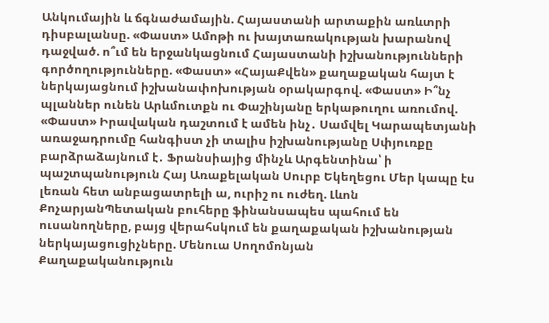Անկումային և ճգնաժամային. Հայաստանի արտաքին առևտրի դիսբալանսը. «Փաստ» Ամոթի ու խայտառակության խարանով դաջված. ո՞ւմ են երջանկացնում Հայաստանի իշխանությունների գործողությունները. «Փաստ» «ՀայաՔվեն» քաղաքական հայտ է ներկայացնում իշխանափոխության օրակարգով. «Փաստ» Ի՞նչ պլաններ ունեն Արևմուտքն ու Փաշինյանը երկաթուղու առումով. «Փաստ» Իրավական դաշտում է ամեն ինչ․ Սամվել Կարապետյանի առաջադրումը հանգիստ չի տալիս իշխանությանը Սփյուռքը բարձրաձայնում է․ Ֆրանսիայից մինչև Արգենտինա՝ ի պաշտպանություն Հայ Առաքելական Սուրբ Եկեղեցու Մեր կապը էս լեռան հետ անբացատրելի ա, ուրիշ ու ուժեղ. Լևոն ՔոչարյանՊետական բուհերը ֆինանսապես պահում են ուսանողները, բայց վերահսկում են քաղաքական իշխանության ներկայացուցիչները. Մենուա Սողոմոնյան
Քաղաքականություն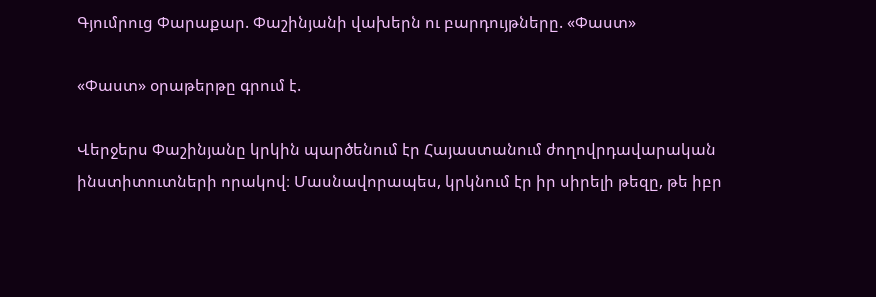Գյումրուց Փարաքար. Փաշինյանի վախերն ու բարդույթները. «Փաստ»

«Փաստ» օրաթերթը գրում է.

Վերջերս Փաշինյանը կրկին պարծենում էր Հայաստանում ժողովրդավարական ինստիտուտների որակով։ Մասնավորապես, կրկնում էր իր սիրելի թեզը, թե իբր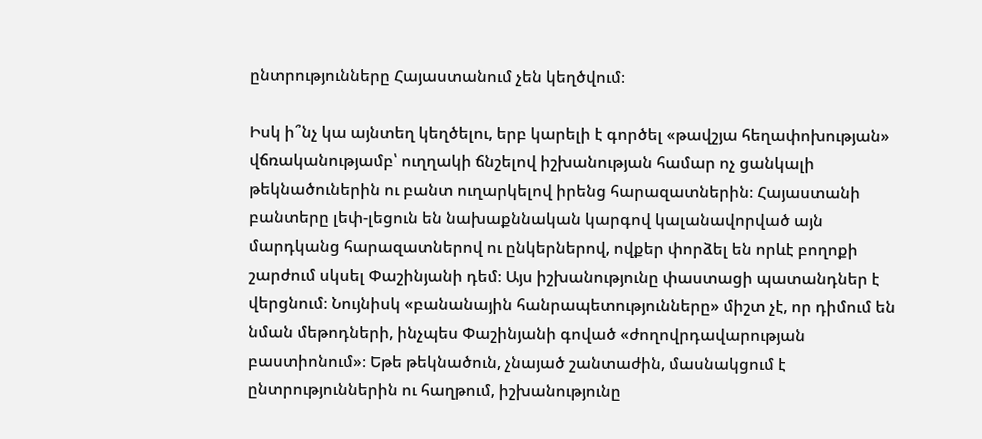ընտրությունները Հայաստանում չեն կեղծվում։

Իսկ ի՞նչ կա այնտեղ կեղծելու, երբ կարելի է գործել «թավշյա հեղափոխության» վճռականությամբ՝ ուղղակի ճնշելով իշխանության համար ոչ ցանկալի թեկնածուներին ու բանտ ուղարկելով իրենց հարազատներին։ Հայաստանի բանտերը լեփ-լեցուն են նախաքննական կարգով կալանավորված այն մարդկանց հարազատներով ու ընկերներով, ովքեր փորձել են որևէ բողոքի շարժում սկսել Փաշինյանի դեմ։ Այս իշխանությունը փաստացի պատանդներ է վերցնում։ Նույնիսկ «բանանային հանրապետությունները» միշտ չէ, որ դիմում են նման մեթոդների, ինչպես Փաշինյանի գոված «ժողովրդավարության բաստիոնում»։ Եթե թեկնածուն, չնայած շանտաժին, մասնակցում է ընտրություններին ու հաղթում, իշխանությունը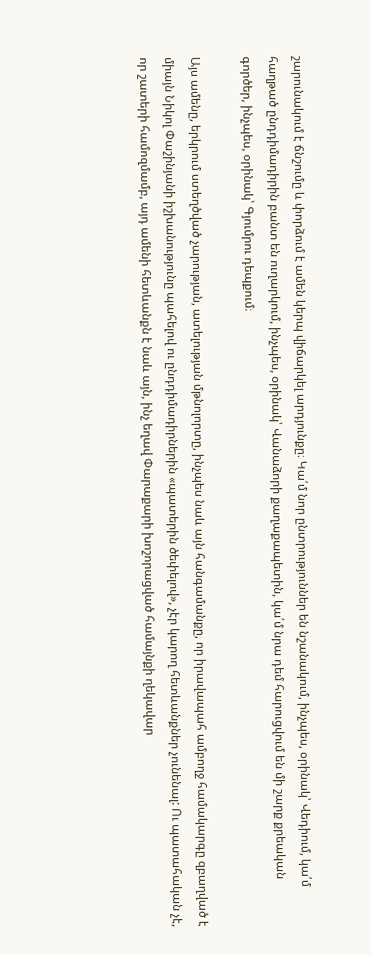շարունակում է ճնշումը և փորձում է ամեն կերպ վիճարկել արդյունքը։ Կա՛մ նոր ընտրություններ են նշանակում, ինչպես, օրինակ՝ Վեդիում, կա՛մ հաղթած ընդդիմադիրին բանտ են ուղարկում, ինչպես, օրինակ՝ Վանաձորի քաղաքապետին, կա՛մ նրա դեմ հարուցվում են մի շարք քրեական գործեր, ինչպես, օրինակ՝ Գյումրու դեպքում։

Այս ամենը, երկրում ստեղծված չարության, ատելության մթնոլորտը, ինչպես նաև այն հանգամանքը, որ իրավապահ ամբողջ համակարգը զբաղված է միայն Նիկոլ Փաշինյանի իշխանությունը պահելով ու ընդդիմադիրներին «պատերին ծեփելով», չէր կարող հետևանքներ չունենալ: Ու պատահական չէ, որ շատերի համոզմամբ, այդ ամենի հետևանքն է նաև այն, ինչ եղավ Փարաքարի խոշորացված համայնքի ղեկավար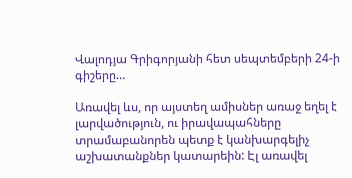Վալոդյա Գրիգորյանի հետ սեպտեմբերի 24-ի գիշերը…

Առավել ևս, որ այստեղ ամիսներ առաջ եղել է լարվածություն, ու իրավապահները տրամաբանորեն պետք է կանխարգելիչ աշխատանքներ կատարեին: Էլ առավել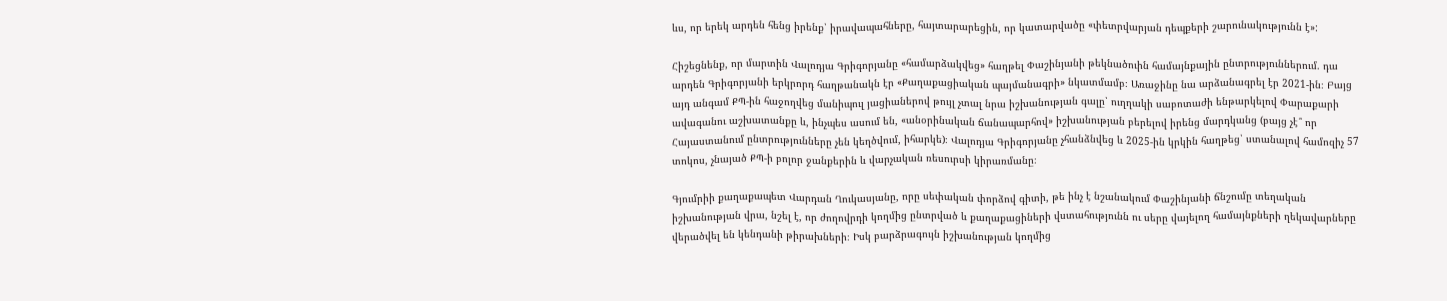ևս, որ երեկ արդեն հենց իրենք՝ իրավապահները, հայտարարեցին, որ կատարվածը «փետրվարյան դեպքերի շարունակությունն է»:

Հիշեցնենք, որ մարտին Վալոդյա Գրիգորյանը «համարձակվեց» հաղթել Փաշինյանի թեկնածուին համայնքային ընտրություններում. դա արդեն Գրիգորյանի երկրորդ հաղթանակն էր «Քաղաքացիական պայմանագրի» նկատմամբ։ Առաջինը նա արձանագրել էր 2021-ին։ Բայց այդ անգամ ՔՊ-ին հաջողվեց մանիպուլ յացիաներով թույլ չտալ նրա իշխանության գալը՝ ուղղակի սաբոտաժի ենթարկելով Փարաքարի ավագանու աշխատանքը և, ինչպես ասում են, «անօրինական ճանապարհով» իշխանության բերելով իրենց մարդկանց (բայց չէ՞ որ Հայաստանում ընտրությունները չեն կեղծվում, իհարկե)։ Վալոդյա Գրիգորյանը չհանձնվեց և 2025-ին կրկին հաղթեց՝ ստանալով համոզիչ 57 տոկոս, չնայած ՔՊ-ի բոլոր ջանքերին և վարչական ռեսուրսի կիրառմանը։

Գյումրիի քաղաքապետ Վարդան Ղուկասյանը, որը սեփական փորձով գիտի, թե ինչ է նշանակում Փաշինյանի ճնշումը տեղական իշխանության վրա, նշել է, որ ժողովրդի կողմից ընտրված և քաղաքացիների վստահությունն ու սերը վայելող համայնքների ղեկավարները վերածվել են կենդանի թիրախների։ Իսկ բարձրագույն իշխանության կողմից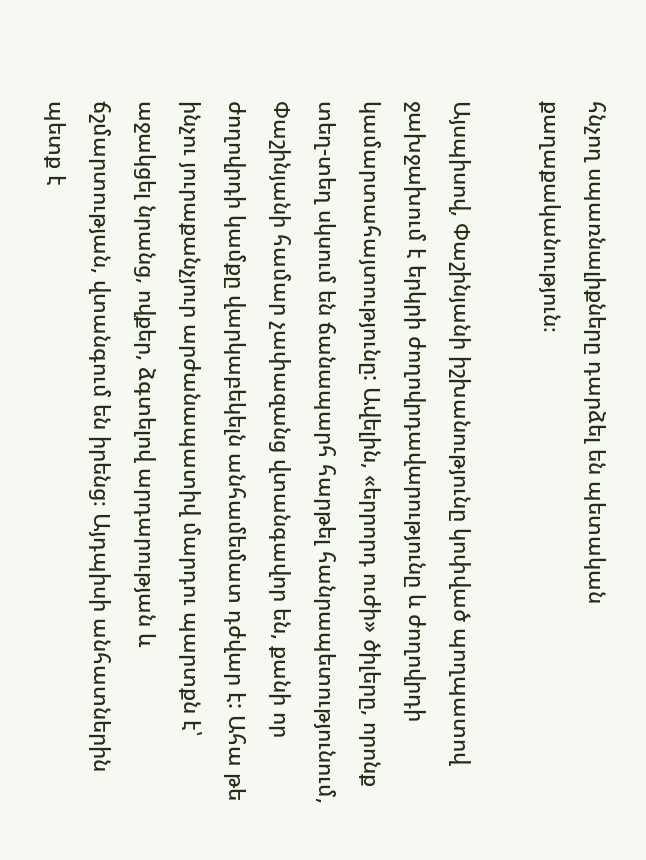հնչող սպառնալիքները դարձել են պետական քաղաքականություն։

Այսպիսով, Փաշինյանի իշխանությունը կոփված պողպատով ջախջախում է երկրի ժողովրդավարությունը և ժողովրդի կամարտահայտությունը: Ավելին, «երրորդ ուժի» ծիլերը, որոնք տեղ-տեղ սկսում են ճանապարհ հարթել հանրապետությունում, Փաշինյանի համար չափազանց վտանգավոր են, քանի որ ժողովրդի կամքը վարկաբեկելն անհամեմատ դժվար է: Ահա թե ինչու յուրաքանչյուր արժանապատիվ մարդու պարտքն է՝ աջակցել նրանց, ովքեր, ձգտելով արդարության և ճշմարտության, վտանգում են իրենց։ Այդպիսի անհատներին պետք է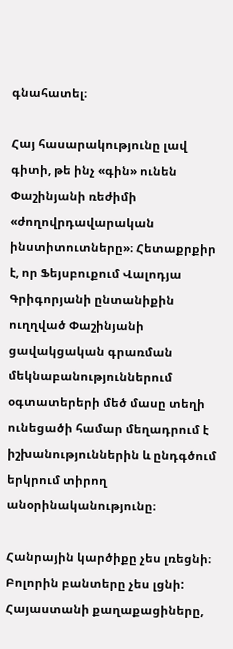գնահատել։

Հայ հասարակությունը լավ գիտի, թե ինչ «գին» ունեն Փաշինյանի ռեժիմի «ժողովրդավարական ինստիտուտները»։ Հետաքրքիր է, որ Ֆեյսբուքում Վալոդյա Գրիգորյանի ընտանիքին ուղղված Փաշինյանի ցավակցական գրառման մեկնաբանություններում օգտատերերի մեծ մասը տեղի ունեցածի համար մեղադրում է իշխանություններին և ընդգծում երկրում տիրող անօրինականությունը։

Հանրային կարծիքը չես լռեցնի։ Բոլորին բանտերը չես լցնի: Հայաստանի քաղաքացիները,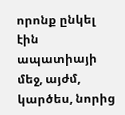որոնք ընկել էին ապատիայի մեջ, այժմ, կարծես, նորից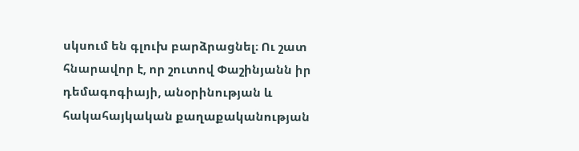սկսում են գլուխ բարձրացնել։ Ու շատ հնարավոր է, որ շուտով Փաշինյանն իր դեմագոգիայի, անօրինության և հակահայկական քաղաքականության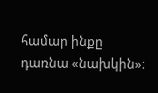համար ինքը դառնա «նախկին»։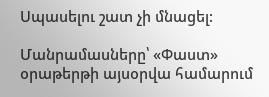Սպասելու շատ չի մնացել:

Մանրամասները՝ «Փաստ» օրաթերթի այսօրվա համարում